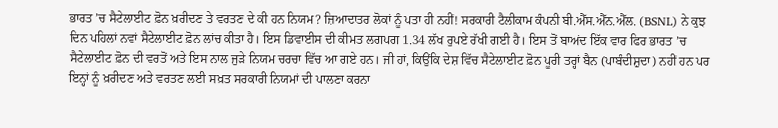ਭਾਰਤ ’ਚ ਸੈਟੇਲਾਈਟ ਫ਼ੋਨ ਖ਼ਰੀਦਣ ਤੇ ਵਰਤਣ ਦੇ ਕੀ ਹਨ ਨਿਯਮ? ਜ਼ਿਆਦਾਤਰ ਲੋਕਾਂ ਨੂੰ ਪਤਾ ਹੀ ਨਹੀਂ! ਸਰਕਾਰੀ ਟੈਲੀਕਾਮ ਕੰਪਨੀ ਬੀ.ਐੱਸ.ਐੱਨ.ਐੱਲ. (BSNL) ਨੇ ਕੁਝ ਦਿਨ ਪਹਿਲਾਂ ਨਵਾਂ ਸੈਟੇਲਾਈਟ ਫ਼ੋਨ ਲਾਂਚ ਕੀਤਾ ਹੈ। ਇਸ ਡਿਵਾਈਸ ਦੀ ਕੀਮਤ ਲਗਪਗ 1.34 ਲੱਖ ਰੁਪਏ ਰੱਖੀ ਗਈ ਹੈ। ਇਸ ਤੋਂ ਬਾਅਂਦ ਇੱਕ ਵਾਰ ਫਿਰ ਭਾਰਤ ’ਚ ਸੈਟੇਲਾਈਟ ਫ਼ੋਨ ਦੀ ਵਰਤੋਂ ਅਤੇ ਇਸ ਨਾਲ ਜੁੜੇ ਨਿਯਮ ਚਰਚਾ ਵਿੱਚ ਆ ਗਏ ਹਨ। ਜੀ ਹਾਂ, ਕਿਉਂਕਿ ਦੇਸ਼ ਵਿੱਚ ਸੈਟੇਲਾਈਟ ਫ਼ੋਨ ਪੂਰੀ ਤਰ੍ਹਾਂ ਬੈਨ (ਪਾਬੰਦੀਸ਼ੁਦਾ) ਨਹੀਂ ਹਨ ਪਰ ਇਨ੍ਹਾਂ ਨੂੰ ਖ਼ਰੀਦਣ ਅਤੇ ਵਰਤਣ ਲਈ ਸਖ਼ਤ ਸਰਕਾਰੀ ਨਿਯਮਾਂ ਦੀ ਪਾਲਣਾ ਕਰਨਾ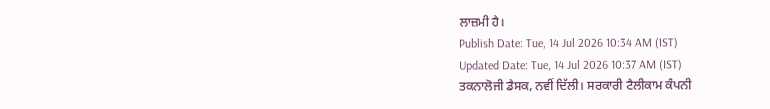ਲਾਜ਼ਮੀ ਹੈ।
Publish Date: Tue, 14 Jul 2026 10:34 AM (IST)
Updated Date: Tue, 14 Jul 2026 10:37 AM (IST)
ਤਕਨਾਲੋਜੀ ਡੈਸਕ, ਨਵੀਂ ਦਿੱਲੀ। ਸਰਕਾਰੀ ਟੈਲੀਕਾਮ ਕੰਪਨੀ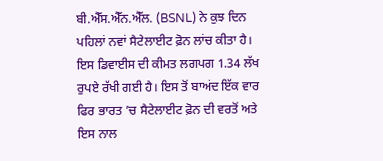ਬੀ.ਐੱਸ.ਐੱਨ.ਐੱਲ. (BSNL) ਨੇ ਕੁਝ ਦਿਨ ਪਹਿਲਾਂ ਨਵਾਂ ਸੈਟੇਲਾਈਟ ਫ਼ੋਨ ਲਾਂਚ ਕੀਤਾ ਹੈ। ਇਸ ਡਿਵਾਈਸ ਦੀ ਕੀਮਤ ਲਗਪਗ 1.34 ਲੱਖ ਰੁਪਏ ਰੱਖੀ ਗਈ ਹੈ। ਇਸ ਤੋਂ ਬਾਅਂਦ ਇੱਕ ਵਾਰ ਫਿਰ ਭਾਰਤ ’ਚ ਸੈਟੇਲਾਈਟ ਫ਼ੋਨ ਦੀ ਵਰਤੋਂ ਅਤੇ ਇਸ ਨਾਲ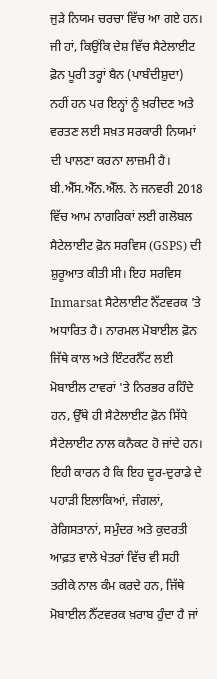ਜੁੜੇ ਨਿਯਮ ਚਰਚਾ ਵਿੱਚ ਆ ਗਏ ਹਨ। ਜੀ ਹਾਂ, ਕਿਉਂਕਿ ਦੇਸ਼ ਵਿੱਚ ਸੈਟੇਲਾਈਟ ਫ਼ੋਨ ਪੂਰੀ ਤਰ੍ਹਾਂ ਬੈਨ (ਪਾਬੰਦੀਸ਼ੁਦਾ) ਨਹੀਂ ਹਨ ਪਰ ਇਨ੍ਹਾਂ ਨੂੰ ਖ਼ਰੀਦਣ ਅਤੇ ਵਰਤਣ ਲਈ ਸਖ਼ਤ ਸਰਕਾਰੀ ਨਿਯਮਾਂ ਦੀ ਪਾਲਣਾ ਕਰਨਾ ਲਾਜ਼ਮੀ ਹੈ।
ਬੀ.ਐੱਸ.ਐੱਨ.ਐੱਲ. ਨੇ ਜਨਵਰੀ 2018 ਵਿੱਚ ਆਮ ਨਾਗਰਿਕਾਂ ਲਈ ਗਲੋਬਲ ਸੈਟੇਲਾਈਟ ਫ਼ੋਨ ਸਰਵਿਸ (GSPS) ਦੀ ਸ਼ੁਰੂਆਤ ਕੀਤੀ ਸੀ। ਇਹ ਸਰਵਿਸ Inmarsat ਸੈਟੇਲਾਈਟ ਨੈੱਟਵਰਕ 'ਤੇ ਅਧਾਰਿਤ ਹੈ। ਨਾਰਮਲ ਮੋਬਾਈਲ ਫ਼ੋਨ ਜਿੱਥੇ ਕਾਲ ਅਤੇ ਇੰਟਰਨੈੱਟ ਲਈ ਮੋਬਾਈਲ ਟਾਵਰਾਂ 'ਤੇ ਨਿਰਭਰ ਰਹਿੰਦੇ ਹਨ, ਉੱਥੇ ਹੀ ਸੈਟੇਲਾਈਟ ਫ਼ੋਨ ਸਿੱਧੇ ਸੈਟੇਲਾਈਟ ਨਾਲ ਕਨੈਕਟ ਹੋ ਜਾਂਦੇ ਹਨ।
ਇਹੀ ਕਾਰਨ ਹੈ ਕਿ ਇਹ ਦੂਰ-ਦੁਰਾਡੇ ਦੇ ਪਹਾੜੀ ਇਲਾਕਿਆਂ, ਜੰਗਲਾਂ, ਰੇਗਿਸਤਾਨਾਂ, ਸਮੁੰਦਰ ਅਤੇ ਕੁਦਰਤੀ ਆਫ਼ਤ ਵਾਲੇ ਖੇਤਰਾਂ ਵਿੱਚ ਵੀ ਸਹੀ ਤਰੀਕੇ ਨਾਲ ਕੰਮ ਕਰਦੇ ਹਨ, ਜਿੱਥੇ ਮੋਬਾਈਲ ਨੈੱਟਵਰਕ ਖ਼ਰਾਬ ਹੁੰਦਾ ਹੈ ਜਾਂ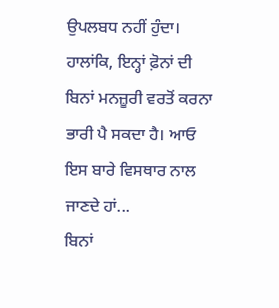ਉਪਲਬਧ ਨਹੀਂ ਹੁੰਦਾ। ਹਾਲਾਂਕਿ, ਇਨ੍ਹਾਂ ਫ਼ੋਨਾਂ ਦੀ ਬਿਨਾਂ ਮਨਜ਼ੂਰੀ ਵਰਤੋਂ ਕਰਨਾ ਭਾਰੀ ਪੈ ਸਕਦਾ ਹੈ। ਆਓ ਇਸ ਬਾਰੇ ਵਿਸਥਾਰ ਨਾਲ ਜਾਣਦੇ ਹਾਂ...
ਬਿਨਾਂ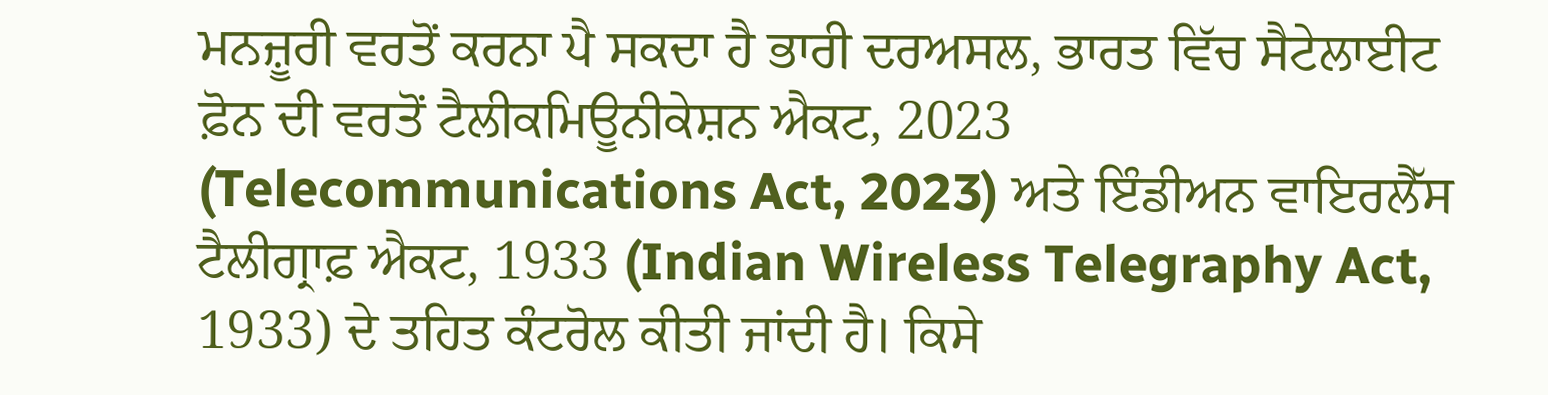ਮਨਜ਼ੂਰੀ ਵਰਤੋਂ ਕਰਨਾ ਪੈ ਸਕਦਾ ਹੈ ਭਾਰੀ ਦਰਅਸਲ, ਭਾਰਤ ਵਿੱਚ ਸੈਟੇਲਾਈਟ ਫ਼ੋਨ ਦੀ ਵਰਤੋਂ ਟੈਲੀਕਮਿਊਨੀਕੇਸ਼ਨ ਐਕਟ, 2023 (Telecommunications Act, 2023) ਅਤੇ ਇੰਡੀਅਨ ਵਾਇਰਲੈੱਸ ਟੈਲੀਗ੍ਰਾਫ਼ ਐਕਟ, 1933 (Indian Wireless Telegraphy Act, 1933) ਦੇ ਤਹਿਤ ਕੰਟਰੋਲ ਕੀਤੀ ਜਾਂਦੀ ਹੈ। ਕਿਸੇ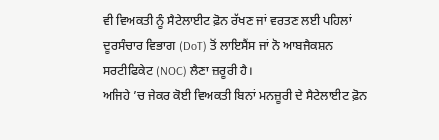ਵੀ ਵਿਅਕਤੀ ਨੂੰ ਸੈਟੇਲਾਈਟ ਫ਼ੋਨ ਰੱਖਣ ਜਾਂ ਵਰਤਣ ਲਈ ਪਹਿਲਾਂ ਦੂਰਸੰਚਾਰ ਵਿਭਾਗ (DoT) ਤੋਂ ਲਾਇਸੈਂਸ ਜਾਂ ਨੋ ਆਬਜੈਕਸ਼ਨ ਸਰਟੀਫਿਕੇਟ (NOC) ਲੈਣਾ ਜ਼ਰੂਰੀ ਹੈ।
ਅਜਿਹੇ ’ਚ ਜੇਕਰ ਕੋਈ ਵਿਅਕਤੀ ਬਿਨਾਂ ਮਨਜ਼ੂਰੀ ਦੇ ਸੈਟੇਲਾਈਟ ਫ਼ੋਨ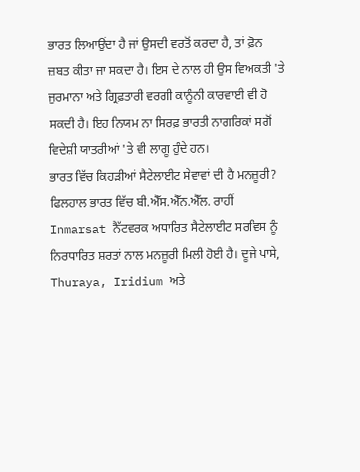ਭਾਰਤ ਲਿਆਉਂਦਾ ਹੈ ਜਾਂ ਉਸਦੀ ਵਰਤੋਂ ਕਰਦਾ ਹੈ, ਤਾਂ ਫ਼ੋਨ ਜ਼ਬਤ ਕੀਤਾ ਜਾ ਸਕਦਾ ਹੈ। ਇਸ ਦੇ ਨਾਲ ਹੀ ਉਸ ਵਿਅਕਤੀ 'ਤੇ ਜੁਰਮਾਨਾ ਅਤੇ ਗ੍ਰਿਫ਼ਤਾਰੀ ਵਰਗੀ ਕਾਨੂੰਨੀ ਕਾਰਵਾਈ ਵੀ ਹੋ ਸਕਦੀ ਹੈ। ਇਹ ਨਿਯਮ ਨਾ ਸਿਰਫ਼ ਭਾਰਤੀ ਨਾਗਰਿਕਾਂ ਸਗੋਂ ਵਿਦੇਸ਼ੀ ਯਾਤਰੀਆਂ 'ਤੇ ਵੀ ਲਾਗੂ ਹੁੰਦੇ ਹਨ।
ਭਾਰਤ ਵਿੱਚ ਕਿਹੜੀਆਂ ਸੈਟੇਲਾਈਟ ਸੇਵਾਵਾਂ ਦੀ ਹੈ ਮਨਜ਼ੂਰੀ?
ਫਿਲਹਾਲ ਭਾਰਤ ਵਿੱਚ ਬੀ.ਐੱਸ.ਐੱਨ.ਐੱਲ. ਰਾਹੀਂ Inmarsat ਨੈੱਟਵਰਕ ਅਧਾਰਿਤ ਸੈਟੇਲਾਈਟ ਸਰਵਿਸ ਨੂੰ ਨਿਰਧਾਰਿਤ ਸ਼ਰਤਾਂ ਨਾਲ ਮਨਜ਼ੂਰੀ ਮਿਲੀ ਹੋਈ ਹੈ। ਦੂਜੇ ਪਾਸੇ, Thuraya, Iridium ਅਤੇ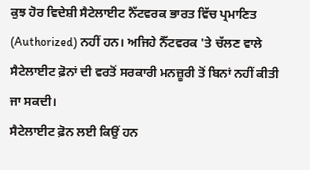ਕੁਝ ਹੋਰ ਵਿਦੇਸ਼ੀ ਸੈਟੇਲਾਈਟ ਨੈੱਟਵਰਕ ਭਾਰਤ ਵਿੱਚ ਪ੍ਰਮਾਣਿਤ (Authorized) ਨਹੀਂ ਹਨ। ਅਜਿਹੇ ਨੈੱਟਵਰਕ 'ਤੇ ਚੱਲਣ ਵਾਲੇ ਸੈਟੇਲਾਈਟ ਫ਼ੋਨਾਂ ਦੀ ਵਰਤੋਂ ਸਰਕਾਰੀ ਮਨਜ਼ੂਰੀ ਤੋਂ ਬਿਨਾਂ ਨਹੀਂ ਕੀਤੀ ਜਾ ਸਕਦੀ।
ਸੈਟੇਲਾਈਟ ਫ਼ੋਨ ਲਈ ਕਿਉਂ ਹਨ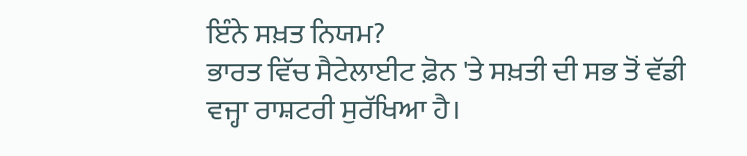ਇੰਨੇ ਸਖ਼ਤ ਨਿਯਮ?
ਭਾਰਤ ਵਿੱਚ ਸੈਟੇਲਾਈਟ ਫ਼ੋਨ 'ਤੇ ਸਖ਼ਤੀ ਦੀ ਸਭ ਤੋਂ ਵੱਡੀ ਵਜ੍ਹਾ ਰਾਸ਼ਟਰੀ ਸੁਰੱਖਿਆ ਹੈ।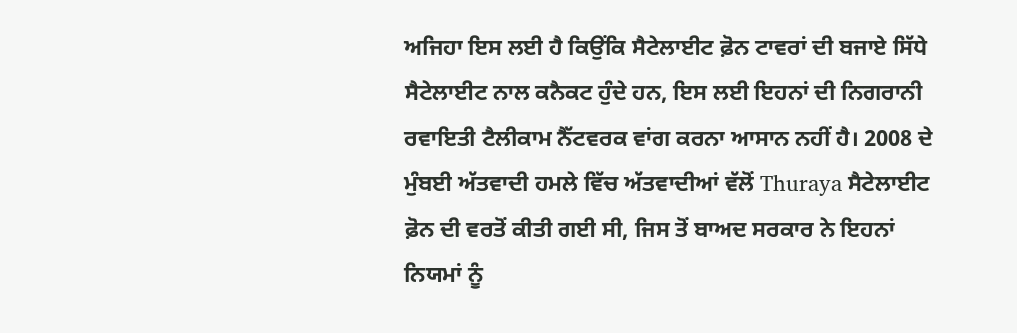ਅਜਿਹਾ ਇਸ ਲਈ ਹੈ ਕਿਉਂਕਿ ਸੈਟੇਲਾਈਟ ਫ਼ੋਨ ਟਾਵਰਾਂ ਦੀ ਬਜਾਏ ਸਿੱਧੇ ਸੈਟੇਲਾਈਟ ਨਾਲ ਕਨੈਕਟ ਹੁੰਦੇ ਹਨ, ਇਸ ਲਈ ਇਹਨਾਂ ਦੀ ਨਿਗਰਾਨੀ ਰਵਾਇਤੀ ਟੈਲੀਕਾਮ ਨੈੱਟਵਰਕ ਵਾਂਗ ਕਰਨਾ ਆਸਾਨ ਨਹੀਂ ਹੈ। 2008 ਦੇ ਮੁੰਬਈ ਅੱਤਵਾਦੀ ਹਮਲੇ ਵਿੱਚ ਅੱਤਵਾਦੀਆਂ ਵੱਲੋਂ Thuraya ਸੈਟੇਲਾਈਟ ਫ਼ੋਨ ਦੀ ਵਰਤੋਂ ਕੀਤੀ ਗਈ ਸੀ, ਜਿਸ ਤੋਂ ਬਾਅਦ ਸਰਕਾਰ ਨੇ ਇਹਨਾਂ ਨਿਯਮਾਂ ਨੂੰ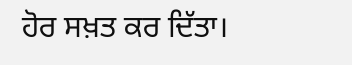ਹੋਰ ਸਖ਼ਤ ਕਰ ਦਿੱਤਾ।